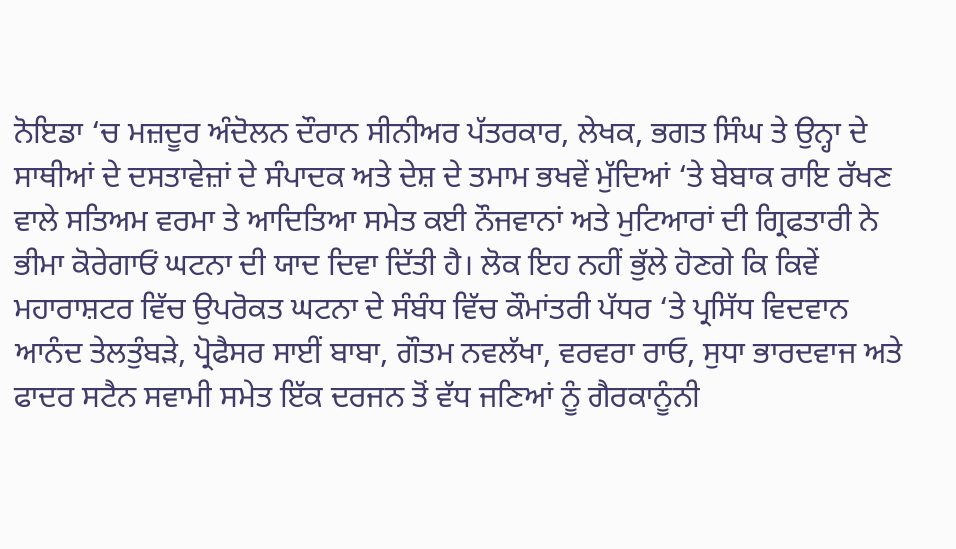ਨੋਇਡਾ ‘ਚ ਮਜ਼ਦੂਰ ਅੰਦੋਲਨ ਦੌਰਾਨ ਸੀਨੀਅਰ ਪੱਤਰਕਾਰ, ਲੇਖਕ, ਭਗਤ ਸਿੰਘ ਤੇ ਉਨ੍ਹਾ ਦੇ ਸਾਥੀਆਂ ਦੇ ਦਸਤਾਵੇਜ਼ਾਂ ਦੇ ਸੰਪਾਦਕ ਅਤੇ ਦੇਸ਼ ਦੇ ਤਮਾਮ ਭਖਵੇਂ ਮੁੱਦਿਆਂ ‘ਤੇ ਬੇਬਾਕ ਰਾਇ ਰੱਖਣ ਵਾਲੇ ਸਤਿਅਮ ਵਰਮਾ ਤੇ ਆਦਿਤਿਆ ਸਮੇਤ ਕਈ ਨੌਜਵਾਨਾਂ ਅਤੇ ਮੁਟਿਆਰਾਂ ਦੀ ਗ੍ਰਿਫਤਾਰੀ ਨੇ ਭੀਮਾ ਕੋਰੇਗਾਓਂ ਘਟਨਾ ਦੀ ਯਾਦ ਦਿਵਾ ਦਿੱਤੀ ਹੈ। ਲੋਕ ਇਹ ਨਹੀਂ ਭੁੱਲੇ ਹੋਣਗੇ ਕਿ ਕਿਵੇਂ ਮਹਾਰਾਸ਼ਟਰ ਵਿੱਚ ਉਪਰੋਕਤ ਘਟਨਾ ਦੇ ਸੰਬੰਧ ਵਿੱਚ ਕੌਮਾਂਤਰੀ ਪੱਧਰ ‘ਤੇ ਪ੍ਰਸਿੱਧ ਵਿਦਵਾਨ ਆਨੰਦ ਤੇਲਤੁੰਬੜੇ, ਪ੍ਰੋਫੈਸਰ ਸਾਈਂ ਬਾਬਾ, ਗੌਤਮ ਨਵਲੱਖਾ, ਵਰਵਰਾ ਰਾਓ, ਸੁਧਾ ਭਾਰਦਵਾਜ ਅਤੇ ਫਾਦਰ ਸਟੈਨ ਸਵਾਮੀ ਸਮੇਤ ਇੱਕ ਦਰਜਨ ਤੋਂ ਵੱਧ ਜਣਿਆਂ ਨੂੰ ਗੈਰਕਾਨੂੰਨੀ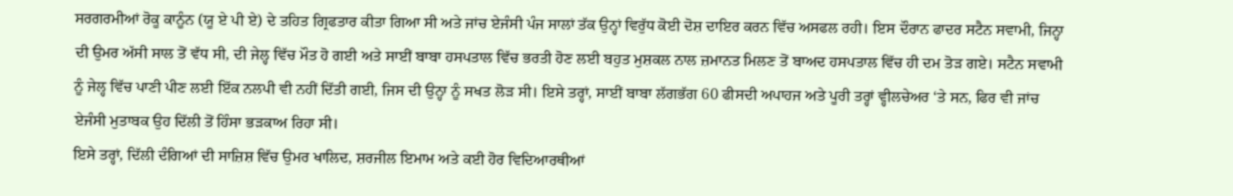ਸਰਗਰਮੀਆਂ ਰੋਕੂ ਕਾਨੂੰਨ (ਯੂ ਏ ਪੀ ਏ) ਦੇ ਤਹਿਤ ਗ੍ਰਿਫਤਾਰ ਕੀਤਾ ਗਿਆ ਸੀ ਅਤੇ ਜਾਂਚ ਏਜੰਸੀ ਪੰਜ ਸਾਲਾਂ ਤੱਕ ਉਨ੍ਹਾਂ ਵਿਰੁੱਧ ਕੋਈ ਦੋਸ਼ ਦਾਇਰ ਕਰਨ ਵਿੱਚ ਅਸਫਲ ਰਹੀ। ਇਸ ਦੌਰਾਨ ਫਾਦਰ ਸਟੈਨ ਸਵਾਮੀ, ਜਿਨ੍ਹਾ ਦੀ ਉਮਰ ਅੱਸੀ ਸਾਲ ਤੋਂ ਵੱਧ ਸੀ, ਦੀ ਜੇਲ੍ਹ ਵਿੱਚ ਮੌਤ ਹੋ ਗਈ ਅਤੇ ਸਾਈਂ ਬਾਬਾ ਹਸਪਤਾਲ ਵਿੱਚ ਭਰਤੀ ਹੋਣ ਲਈ ਬਹੁਤ ਮੁਸ਼ਕਲ ਨਾਲ ਜ਼ਮਾਨਤ ਮਿਲਣ ਤੋਂ ਬਾਅਦ ਹਸਪਤਾਲ ਵਿੱਚ ਹੀ ਦਮ ਤੋੜ ਗਏ। ਸਟੈਨ ਸਵਾਮੀ ਨੂੰ ਜੇਲ੍ਹ ਵਿੱਚ ਪਾਣੀ ਪੀਣ ਲਈ ਇੱਕ ਨਲਪੀ ਵੀ ਨਹੀਂ ਦਿੱਤੀ ਗਈ, ਜਿਸ ਦੀ ਉਨ੍ਹਾ ਨੂੰ ਸਖਤ ਲੋੜ ਸੀ। ਇਸੇ ਤਰ੍ਹਾਂ, ਸਾਈਂ ਬਾਬਾ ਲੱਗਭੱਗ 60 ਫੀਸਦੀ ਅਪਾਹਜ ਅਤੇ ਪੂਰੀ ਤਰ੍ਹਾਂ ਵ੍ਹੀਲਚੇਅਰ ‘ਤੇ ਸਨ, ਫਿਰ ਵੀ ਜਾਂਚ ਏਜੰਸੀ ਮੁਤਾਬਕ ਉਹ ਦਿੱਲੀ ਤੋਂ ਹਿੰਸਾ ਭੜਕਾਅ ਰਿਹਾ ਸੀ।
ਇਸੇ ਤਰ੍ਹਾਂ, ਦਿੱਲੀ ਦੰਗਿਆਂ ਦੀ ਸਾਜ਼ਿਸ਼ ਵਿੱਚ ਉਮਰ ਖਾਲਿਦ, ਸ਼ਰਜੀਲ ਇਮਾਮ ਅਤੇ ਕਈ ਹੋਰ ਵਿਦਿਆਰਥੀਆਂ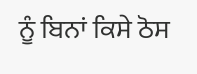ਨੂੰ ਬਿਨਾਂ ਕਿਸੇ ਠੋਸ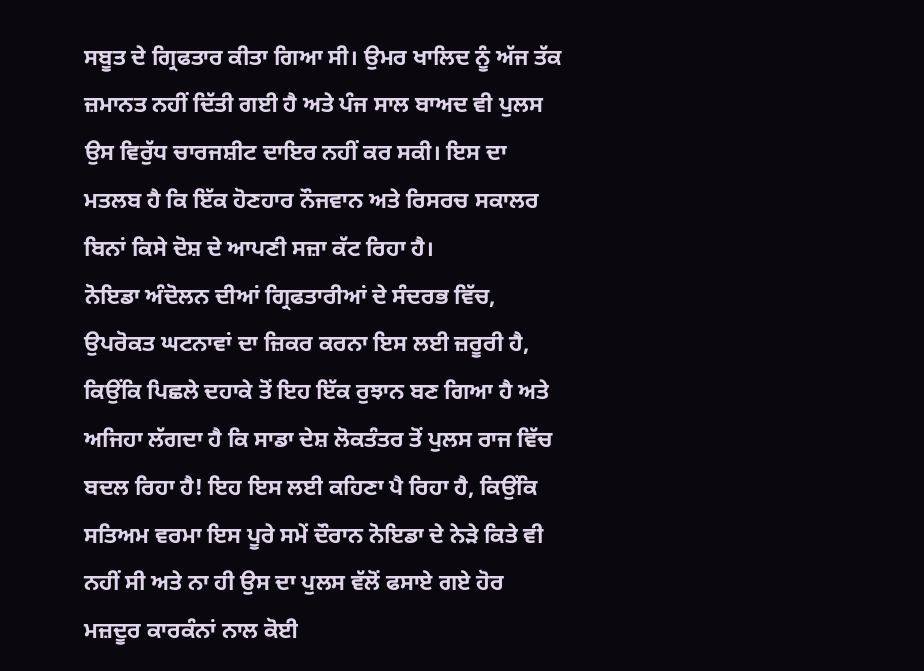ਸਬੂਤ ਦੇ ਗ੍ਰਿਫਤਾਰ ਕੀਤਾ ਗਿਆ ਸੀ। ਉਮਰ ਖਾਲਿਦ ਨੂੰ ਅੱਜ ਤੱਕ ਜ਼ਮਾਨਤ ਨਹੀਂ ਦਿੱਤੀ ਗਈ ਹੈ ਅਤੇ ਪੰਜ ਸਾਲ ਬਾਅਦ ਵੀ ਪੁਲਸ ਉਸ ਵਿਰੁੱਧ ਚਾਰਜਸ਼ੀਟ ਦਾਇਰ ਨਹੀਂ ਕਰ ਸਕੀ। ਇਸ ਦਾ ਮਤਲਬ ਹੈ ਕਿ ਇੱਕ ਹੋਣਹਾਰ ਨੌਜਵਾਨ ਅਤੇ ਰਿਸਰਚ ਸਕਾਲਰ ਬਿਨਾਂ ਕਿਸੇ ਦੋਸ਼ ਦੇ ਆਪਣੀ ਸਜ਼ਾ ਕੱਟ ਰਿਹਾ ਹੈ।
ਨੋਇਡਾ ਅੰਦੋਲਨ ਦੀਆਂ ਗ੍ਰਿਫਤਾਰੀਆਂ ਦੇ ਸੰਦਰਭ ਵਿੱਚ, ਉਪਰੋਕਤ ਘਟਨਾਵਾਂ ਦਾ ਜ਼ਿਕਰ ਕਰਨਾ ਇਸ ਲਈ ਜ਼ਰੂਰੀ ਹੈ, ਕਿਉਂਕਿ ਪਿਛਲੇ ਦਹਾਕੇ ਤੋਂ ਇਹ ਇੱਕ ਰੁਝਾਨ ਬਣ ਗਿਆ ਹੈ ਅਤੇ ਅਜਿਹਾ ਲੱਗਦਾ ਹੈ ਕਿ ਸਾਡਾ ਦੇਸ਼ ਲੋਕਤੰਤਰ ਤੋਂ ਪੁਲਸ ਰਾਜ ਵਿੱਚ ਬਦਲ ਰਿਹਾ ਹੈ! ਇਹ ਇਸ ਲਈ ਕਹਿਣਾ ਪੈ ਰਿਹਾ ਹੈ, ਕਿਉਂਕਿ ਸਤਿਅਮ ਵਰਮਾ ਇਸ ਪੂਰੇ ਸਮੇਂ ਦੌਰਾਨ ਨੋਇਡਾ ਦੇ ਨੇੜੇ ਕਿਤੇ ਵੀ ਨਹੀਂ ਸੀ ਅਤੇ ਨਾ ਹੀ ਉਸ ਦਾ ਪੁਲਸ ਵੱਲੋਂ ਫਸਾਏ ਗਏ ਹੋਰ ਮਜ਼ਦੂਰ ਕਾਰਕੰਨਾਂ ਨਾਲ ਕੋਈ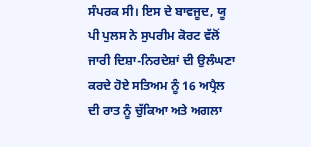ਸੰਪਰਕ ਸੀ। ਇਸ ਦੇ ਬਾਵਜੂਦ, ਯੂ ਪੀ ਪੁਲਸ ਨੇ ਸੁਪਰੀਮ ਕੋਰਟ ਵੱਲੋਂ ਜਾਰੀ ਦਿਸ਼ਾ-ਨਿਰਦੇਸ਼ਾਂ ਦੀ ਉਲੰਘਣਾ ਕਰਦੇ ਹੋਏ ਸਤਿਅਮ ਨੂੰ 16 ਅਪ੍ਰੈਲ ਦੀ ਰਾਤ ਨੂੰ ਚੁੱਕਿਆ ਅਤੇ ਅਗਲਾ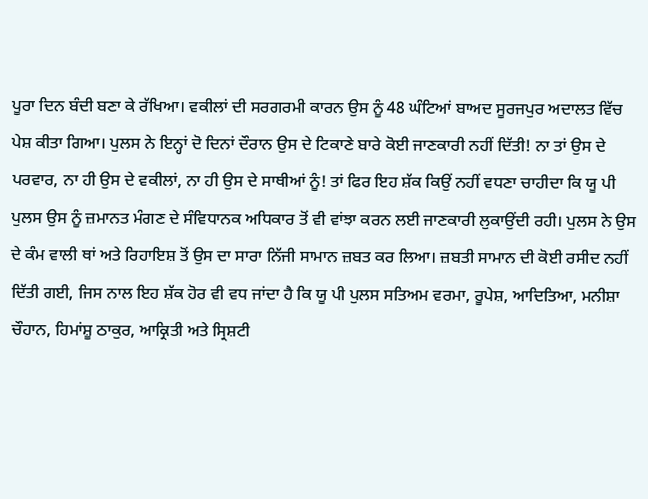ਪੂਰਾ ਦਿਨ ਬੰਦੀ ਬਣਾ ਕੇ ਰੱਖਿਆ। ਵਕੀਲਾਂ ਦੀ ਸਰਗਰਮੀ ਕਾਰਨ ਉਸ ਨੂੰ 48 ਘੰਟਿਆਂ ਬਾਅਦ ਸੂਰਜਪੁਰ ਅਦਾਲਤ ਵਿੱਚ ਪੇਸ਼ ਕੀਤਾ ਗਿਆ। ਪੁਲਸ ਨੇ ਇਨ੍ਹਾਂ ਦੋ ਦਿਨਾਂ ਦੌਰਾਨ ਉਸ ਦੇ ਟਿਕਾਣੇ ਬਾਰੇ ਕੋਈ ਜਾਣਕਾਰੀ ਨਹੀਂ ਦਿੱਤੀ! ਨਾ ਤਾਂ ਉਸ ਦੇ ਪਰਵਾਰ, ਨਾ ਹੀ ਉਸ ਦੇ ਵਕੀਲਾਂ, ਨਾ ਹੀ ਉਸ ਦੇ ਸਾਥੀਆਂ ਨੂੰ! ਤਾਂ ਫਿਰ ਇਹ ਸ਼ੱਕ ਕਿਉਂ ਨਹੀਂ ਵਧਣਾ ਚਾਹੀਦਾ ਕਿ ਯੂ ਪੀ ਪੁਲਸ ਉਸ ਨੂੰ ਜ਼ਮਾਨਤ ਮੰਗਣ ਦੇ ਸੰਵਿਧਾਨਕ ਅਧਿਕਾਰ ਤੋਂ ਵੀ ਵਾਂਝਾ ਕਰਨ ਲਈ ਜਾਣਕਾਰੀ ਲੁਕਾਉਂਦੀ ਰਹੀ। ਪੁਲਸ ਨੇ ਉਸ ਦੇ ਕੰਮ ਵਾਲੀ ਥਾਂ ਅਤੇ ਰਿਹਾਇਸ਼ ਤੋਂ ਉਸ ਦਾ ਸਾਰਾ ਨਿੱਜੀ ਸਾਮਾਨ ਜ਼ਬਤ ਕਰ ਲਿਆ। ਜ਼ਬਤੀ ਸਾਮਾਨ ਦੀ ਕੋਈ ਰਸੀਦ ਨਹੀਂ ਦਿੱਤੀ ਗਈ, ਜਿਸ ਨਾਲ ਇਹ ਸ਼ੱਕ ਹੋਰ ਵੀ ਵਧ ਜਾਂਦਾ ਹੈ ਕਿ ਯੂ ਪੀ ਪੁਲਸ ਸਤਿਅਮ ਵਰਮਾ, ਰੂਪੇਸ਼, ਆਦਿਤਿਆ, ਮਨੀਸ਼ਾ ਚੌਹਾਨ, ਹਿਮਾਂਸ਼ੂ ਠਾਕੁਰ, ਆਕ੍ਰਿਤੀ ਅਤੇ ਸ੍ਰਿਸ਼ਟੀ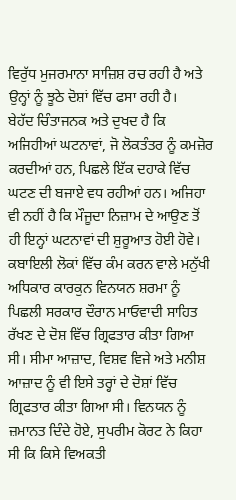ਵਿਰੁੱਧ ਮੁਜਰਮਾਨਾ ਸਾਜ਼ਿਸ਼ ਰਚ ਰਹੀ ਹੈ ਅਤੇ ਉਨ੍ਹਾਂ ਨੂੰ ਝੂਠੇ ਦੋਸ਼ਾਂ ਵਿੱਚ ਫਸਾ ਰਹੀ ਹੈ।
ਬੇਹੱਦ ਚਿੰਤਾਜਨਕ ਅਤੇ ਦੁਖਦ ਹੈ ਕਿ ਅਜਿਹੀਆਂ ਘਟਨਾਵਾਂ, ਜੋ ਲੋਕਤੰਤਰ ਨੂੰ ਕਮਜ਼ੋਰ ਕਰਦੀਆਂ ਹਨ, ਪਿਛਲੇ ਇੱਕ ਦਹਾਕੇ ਵਿੱਚ ਘਟਣ ਦੀ ਬਜਾਏ ਵਧ ਰਹੀਆਂ ਹਨ। ਅਜਿਹਾ ਵੀ ਨਹੀਂ ਹੈ ਕਿ ਮੌਜੂਦਾ ਨਿਜ਼ਾਮ ਦੇ ਆਉਣ ਤੋਂ ਹੀ ਇਨ੍ਹਾਂ ਘਟਨਾਵਾਂ ਦੀ ਸ਼ੁਰੂਆਤ ਹੋਈ ਹੋਵੇ। ਕਬਾਇਲੀ ਲੋਕਾਂ ਵਿੱਚ ਕੰਮ ਕਰਨ ਵਾਲੇ ਮਨੁੱਖੀ ਅਧਿਕਾਰ ਕਾਰਕੁਨ ਵਿਨਯਨ ਸ਼ਰਮਾ ਨੂੰ ਪਿਛਲੀ ਸਰਕਾਰ ਦੌਰਾਨ ਮਾਓਵਾਦੀ ਸਾਹਿਤ ਰੱਖਣ ਦੇ ਦੋਸ਼ ਵਿੱਚ ਗ੍ਰਿਫਤਾਰ ਕੀਤਾ ਗਿਆ ਸੀ। ਸੀਮਾ ਆਜ਼ਾਦ, ਵਿਸ਼ਵ ਵਿਜੇ ਅਤੇ ਮਨੀਸ਼ ਆਜ਼ਾਦ ਨੂੰ ਵੀ ਇਸੇ ਤਰ੍ਹਾਂ ਦੇ ਦੋਸ਼ਾਂ ਵਿੱਚ ਗ੍ਰਿਫਤਾਰ ਕੀਤਾ ਗਿਆ ਸੀ। ਵਿਨਯਨ ਨੂੰ ਜ਼ਮਾਨਤ ਦਿੰਦੇ ਹੋਏ, ਸੁਪਰੀਮ ਕੋਰਟ ਨੇ ਕਿਹਾ ਸੀ ਕਿ ਕਿਸੇ ਵਿਅਕਤੀ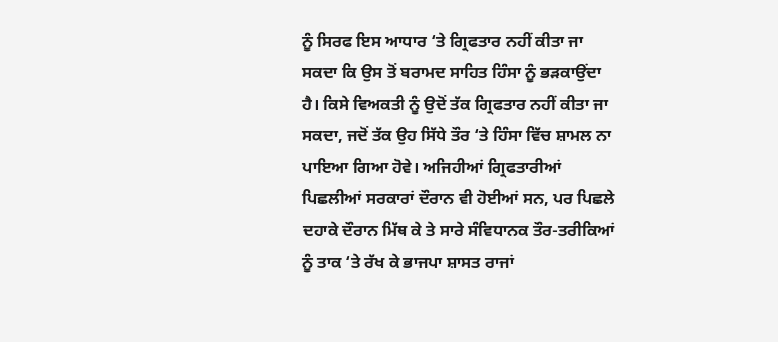ਨੂੰ ਸਿਰਫ ਇਸ ਆਧਾਰ ‘ਤੇ ਗ੍ਰਿਫਤਾਰ ਨਹੀਂ ਕੀਤਾ ਜਾ ਸਕਦਾ ਕਿ ਉਸ ਤੋਂ ਬਰਾਮਦ ਸਾਹਿਤ ਹਿੰਸਾ ਨੂੰ ਭੜਕਾਉਂਦਾ ਹੈ। ਕਿਸੇ ਵਿਅਕਤੀ ਨੂੰ ਉਦੋਂ ਤੱਕ ਗ੍ਰਿਫਤਾਰ ਨਹੀਂ ਕੀਤਾ ਜਾ ਸਕਦਾ, ਜਦੋਂ ਤੱਕ ਉਹ ਸਿੱਧੇ ਤੌਰ ‘ਤੇ ਹਿੰਸਾ ਵਿੱਚ ਸ਼ਾਮਲ ਨਾ ਪਾਇਆ ਗਿਆ ਹੋਵੇ। ਅਜਿਹੀਆਂ ਗ੍ਰਿਫਤਾਰੀਆਂ ਪਿਛਲੀਆਂ ਸਰਕਾਰਾਂ ਦੌਰਾਨ ਵੀ ਹੋਈਆਂ ਸਨ, ਪਰ ਪਿਛਲੇ ਦਹਾਕੇ ਦੌਰਾਨ ਮਿੱਥ ਕੇ ਤੇ ਸਾਰੇ ਸੰਵਿਧਾਨਕ ਤੌਰ-ਤਰੀਕਿਆਂ ਨੂੰ ਤਾਕ ‘ਤੇ ਰੱਖ ਕੇ ਭਾਜਪਾ ਸ਼ਾਸਤ ਰਾਜਾਂ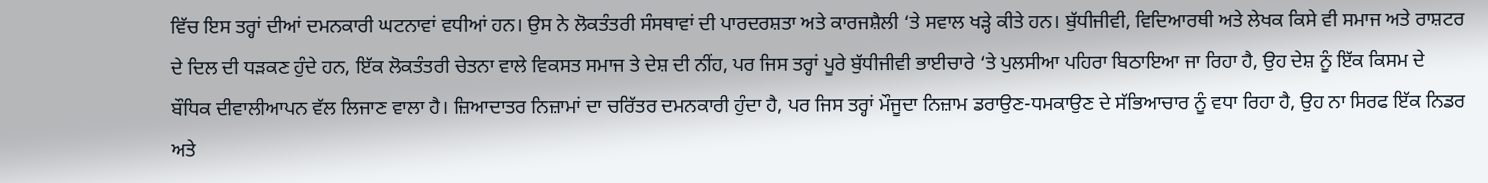ਵਿੱਚ ਇਸ ਤਰ੍ਹਾਂ ਦੀਆਂ ਦਮਨਕਾਰੀ ਘਟਨਾਵਾਂ ਵਧੀਆਂ ਹਨ। ਉਸ ਨੇ ਲੋਕਤੰਤਰੀ ਸੰਸਥਾਵਾਂ ਦੀ ਪਾਰਦਰਸ਼ਤਾ ਅਤੇ ਕਾਰਜਸ਼ੈਲੀ ‘ਤੇ ਸਵਾਲ ਖੜ੍ਹੇ ਕੀਤੇ ਹਨ। ਬੁੱਧੀਜੀਵੀ, ਵਿਦਿਆਰਥੀ ਅਤੇ ਲੇਖਕ ਕਿਸੇ ਵੀ ਸਮਾਜ ਅਤੇ ਰਾਸ਼ਟਰ ਦੇ ਦਿਲ ਦੀ ਧੜਕਣ ਹੁੰਦੇ ਹਨ, ਇੱਕ ਲੋਕਤੰਤਰੀ ਚੇਤਨਾ ਵਾਲੇ ਵਿਕਸਤ ਸਮਾਜ ਤੇ ਦੇਸ਼ ਦੀ ਨੀਂਹ, ਪਰ ਜਿਸ ਤਰ੍ਹਾਂ ਪੂਰੇ ਬੁੱਧੀਜੀਵੀ ਭਾਈਚਾਰੇ ‘ਤੇ ਪੁਲਸੀਆ ਪਹਿਰਾ ਬਿਠਾਇਆ ਜਾ ਰਿਹਾ ਹੈ, ਉਹ ਦੇਸ਼ ਨੂੰ ਇੱਕ ਕਿਸਮ ਦੇ ਬੌਧਿਕ ਦੀਵਾਲੀਆਪਨ ਵੱਲ ਲਿਜਾਣ ਵਾਲਾ ਹੈ। ਜ਼ਿਆਦਾਤਰ ਨਿਜ਼ਾਮਾਂ ਦਾ ਚਰਿੱਤਰ ਦਮਨਕਾਰੀ ਹੁੰਦਾ ਹੈ, ਪਰ ਜਿਸ ਤਰ੍ਹਾਂ ਮੌਜੂਦਾ ਨਿਜ਼ਾਮ ਡਰਾਉਣ-ਧਮਕਾਉਣ ਦੇ ਸੱਭਿਆਚਾਰ ਨੂੰ ਵਧਾ ਰਿਹਾ ਹੈ, ਉਹ ਨਾ ਸਿਰਫ ਇੱਕ ਨਿਡਰ ਅਤੇ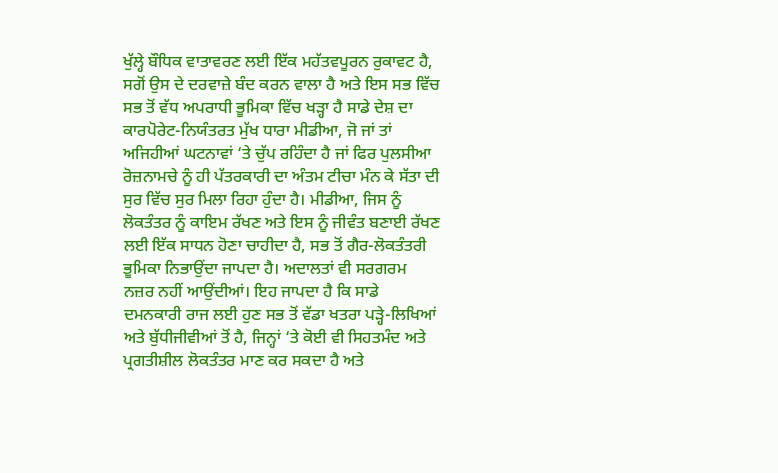ਖੁੱਲ੍ਹੇ ਬੌਧਿਕ ਵਾਤਾਵਰਣ ਲਈ ਇੱਕ ਮਹੱਤਵਪੂਰਨ ਰੁਕਾਵਟ ਹੈ, ਸਗੋਂ ਉਸ ਦੇ ਦਰਵਾਜ਼ੇ ਬੰਦ ਕਰਨ ਵਾਲਾ ਹੈ ਅਤੇ ਇਸ ਸਭ ਵਿੱਚ ਸਭ ਤੋਂ ਵੱਧ ਅਪਰਾਧੀ ਭੂਮਿਕਾ ਵਿੱਚ ਖੜ੍ਹਾ ਹੈ ਸਾਡੇ ਦੇਸ਼ ਦਾ ਕਾਰਪੋਰੇਟ-ਨਿਯੰਤਰਤ ਮੁੱਖ ਧਾਰਾ ਮੀਡੀਆ, ਜੋ ਜਾਂ ਤਾਂ ਅਜਿਹੀਆਂ ਘਟਨਾਵਾਂ ‘ਤੇ ਚੁੱਪ ਰਹਿੰਦਾ ਹੈ ਜਾਂ ਫਿਰ ਪੁਲਸੀਆ ਰੋਜ਼ਨਾਮਚੇ ਨੂੰ ਹੀ ਪੱਤਰਕਾਰੀ ਦਾ ਅੰਤਮ ਟੀਚਾ ਮੰਨ ਕੇ ਸੱਤਾ ਦੀ ਸੁਰ ਵਿੱਚ ਸੁਰ ਮਿਲਾ ਰਿਹਾ ਹੁੰਦਾ ਹੈ। ਮੀਡੀਆ, ਜਿਸ ਨੂੰ ਲੋਕਤੰਤਰ ਨੂੰ ਕਾਇਮ ਰੱਖਣ ਅਤੇ ਇਸ ਨੂੰ ਜੀਵੰਤ ਬਣਾਈ ਰੱਖਣ ਲਈ ਇੱਕ ਸਾਧਨ ਹੋਣਾ ਚਾਹੀਦਾ ਹੈ, ਸਭ ਤੋਂ ਗੈਰ-ਲੋਕਤੰਤਰੀ ਭੂਮਿਕਾ ਨਿਭਾਉਂਦਾ ਜਾਪਦਾ ਹੈ। ਅਦਾਲਤਾਂ ਵੀ ਸਰਗਰਮ ਨਜ਼ਰ ਨਹੀਂ ਆਉਂਦੀਆਂ। ਇਹ ਜਾਪਦਾ ਹੈ ਕਿ ਸਾਡੇ ਦਮਨਕਾਰੀ ਰਾਜ ਲਈ ਹੁਣ ਸਭ ਤੋਂ ਵੱਡਾ ਖਤਰਾ ਪੜ੍ਹੇ-ਲਿਖਿਆਂ ਅਤੇ ਬੁੱਧੀਜੀਵੀਆਂ ਤੋਂ ਹੈ, ਜਿਨ੍ਹਾਂ ‘ਤੇ ਕੋਈ ਵੀ ਸਿਹਤਮੰਦ ਅਤੇ ਪ੍ਰਗਤੀਸ਼ੀਲ ਲੋਕਤੰਤਰ ਮਾਣ ਕਰ ਸਕਦਾ ਹੈ ਅਤੇ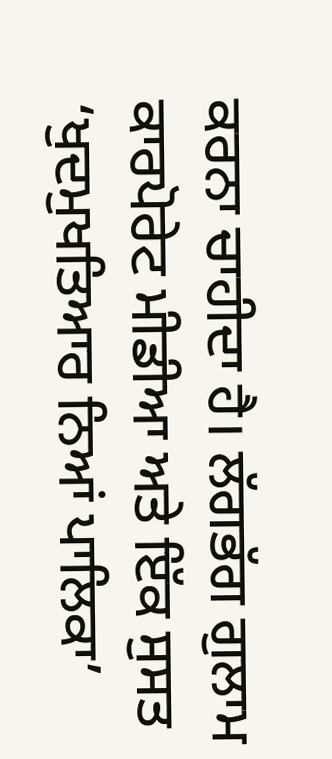ਕਰਨਾ ਚਾਹੀਦਾ ਹੈ। ਲੱਗਭੱਗ ਗੁਲਾਮ ਕਾਰਪੋਰੇਟ ਮੀਡੀਆ ਅਤੇ ਇੱਕ ਸੁਸਤ ‘ਖੁਦਮੁਖਤਿਆਰ ਨਿਆਂ ਪਾਲਿਕਾ’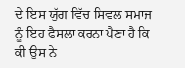ਦੇ ਇਸ ਯੁੱਗ ਵਿੱਚ ਸਿਵਲ ਸਮਾਜ ਨੂੰ ਇਹ ਫੈਸਲਾ ਕਰਨਾ ਪੈਣਾ ਹੈ ਕਿ ਕੀ ਉਸ ਨੇ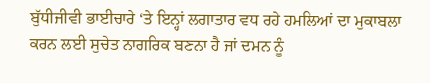ਬੁੱਧੀਜੀਵੀ ਭਾਈਚਾਰੇ ‘ਤੇ ਇਨ੍ਹਾਂ ਲਗਾਤਾਰ ਵਧ ਰਹੇ ਹਮਲਿਆਂ ਦਾ ਮੁਕਾਬਲਾ ਕਰਨ ਲਈ ਸੁਚੇਤ ਨਾਗਰਿਕ ਬਣਨਾ ਹੈ ਜਾਂ ਦਮਨ ਨੂੰ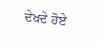ਦੇਖਦੇ ਹੋਏ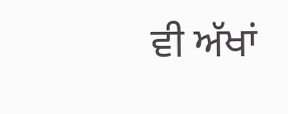ਵੀ ਅੱਖਾਂ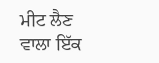ਮੀਟ ਲੈਣ ਵਾਲਾ ਇੱਕ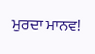ਮੁਰਦਾ ਮਾਨਵ!